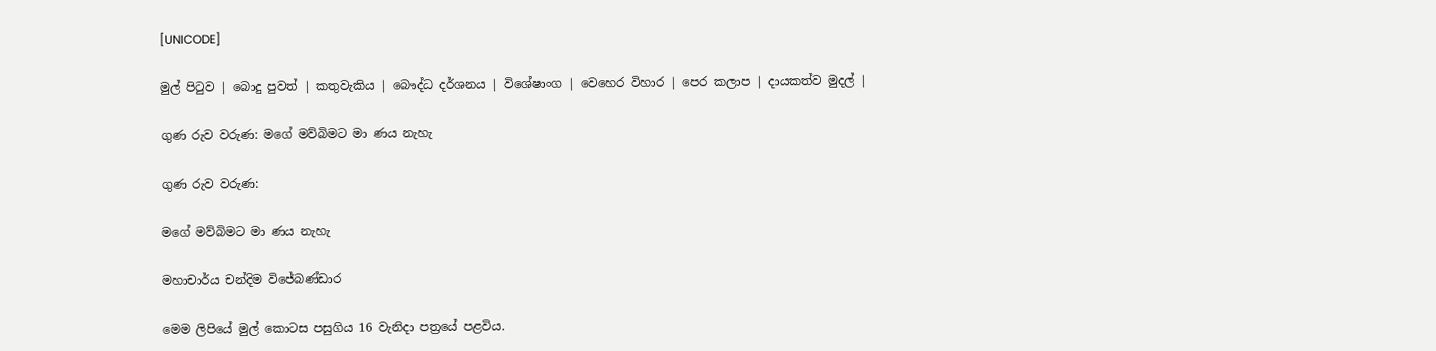[UNICODE]

මුල් පිටුව | බොදු පුවත් | කතුවැකිය | බෞද්ධ දර්ශනය | විශේෂාංග | වෙහෙර විහාර | පෙර කලාප | දායකත්ව මුදල් |

ගුණ රුව වරුණ: මගේ මව්බිමට මා ණය නැහැ

ගුණ රුව වරුණ:

මගේ මව්බිමට මා ණය නැහැ

මහාචාර්ය චන්දිම විජේබණ්ඩාර

මෙම ලිපියේ මුල් කොටස පසුගිය 16 වැනිදා පත්‍රයේ පළවිය.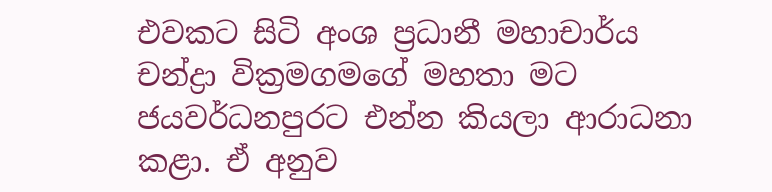එවකට සිටි අංශ ප්‍රධානී මහාචාර්ය චන්ද්‍රා වික්‍රමගමගේ මහතා මට ජයවර්ධනපුරට එන්න කියලා ආරාධනා කළා. ඒ අනුව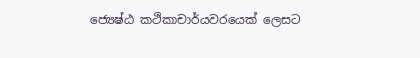ජ්‍යෙෂ්ඨ කථිකාචාර්යවරයෙක් ලෙසට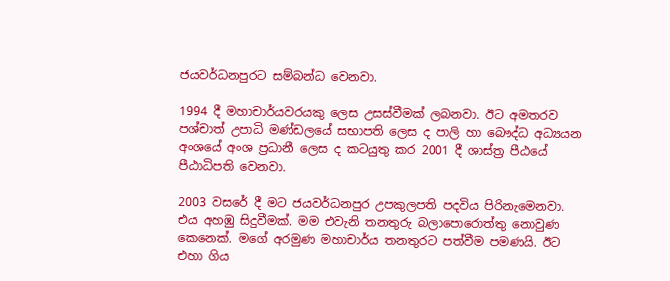ජයවර්ධනපුරට සම්බන්ධ වෙනවා.

1994 දී මහාචාර්යවරයකු ලෙස උසස්වීමක් ලබනවා. ඊට අමතරව පශ්චාත් උපාධි මණ්ඩලයේ සභාපති ලෙස ද පාලි හා බෞද්ධ අධ්‍යයන අංශයේ අංශ ප්‍රධානී ලෙස ද කටයුතු කර 2001 දී ශාස්ත්‍ර පීඨයේ පීඨාධිපති වෙනවා.

2003 වසරේ දී මට ජයවර්ධනපුර උපකුලපති පදවිය පිරිනැමෙනවා. එය අහඹු සිදුවීමක්. මම එවැනි තනතුරු බලාපොරොත්තු නොවුණ කෙනෙක්. මගේ අරමුණ මහාචාර්ය තනතුරට පත්වීම පමණයි. ඊට එහා ගිය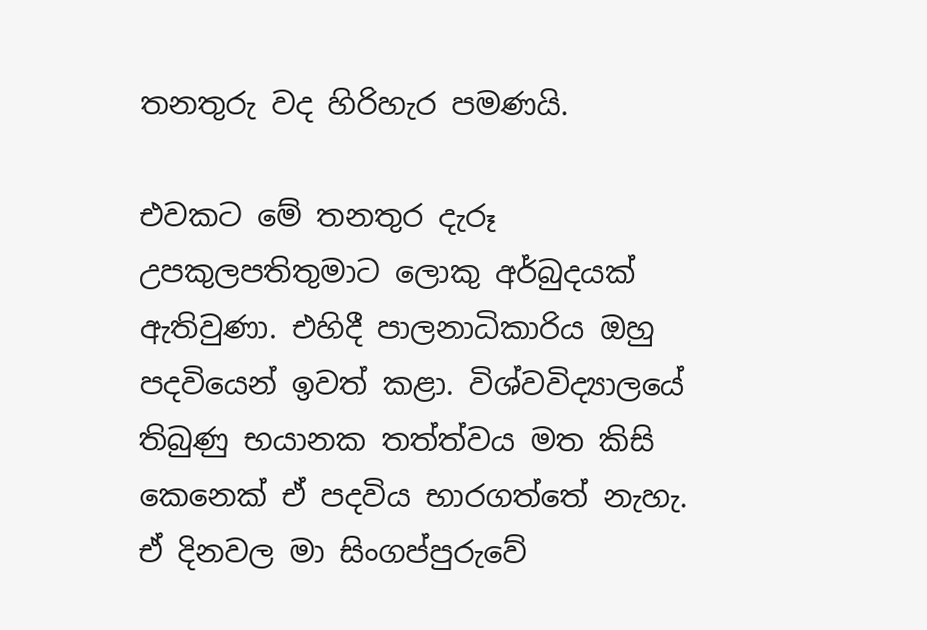තනතුරු වද හිරිහැර පමණයි.

එවකට මේ තනතුර දැරූ උපකුලපතිතුමාට ලොකු අර්බුදයක් ඇතිවුණා. එහිදී පාලනාධිකාරිය ඔහු පදවියෙන් ඉවත් කළා. විශ්වවිද්‍යාලයේ තිබුණු භයානක තත්ත්වය මත කිසි කෙනෙක් ඒ පදවිය භාරගත්තේ නැහැ. ඒ දිනවල මා සිංගප්පුරුවේ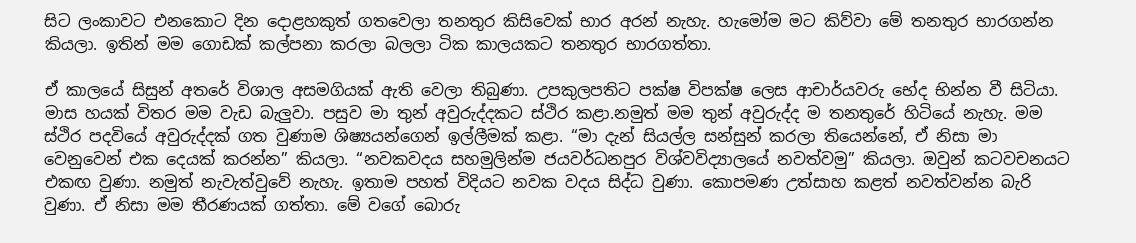සිට ලංකාවට එනකොට දින දොළහකුත් ගතවෙලා තනතුර කිසිවෙක් භාර අරන් නැහැ. හැමෝම මට කිව්වා මේ තනතුර භාරගන්න කියලා. ඉතින් මම ගොඩක් කල්පනා කරලා බලලා ටික කාලයකට තනතුර භාරගත්තා.

ඒ කාලයේ සිසුන් අතරේ විශාල අසමගියක් ඇති වෙලා තිබුණා. උපකුලපතිට පක්ෂ විපක්ෂ ලෙස ආචාර්යවරු භේද භින්න වී සිටියා. මාස හයක් විතර මම වැඩ බැලුවා. පසුව මා තුන් අවුරුද්දකට ස්ථිර කළා.නමුත් මම තුන් අවුරුද්ද ම තනතුරේ හිටියේ නැහැ. මම ස්ථිර පදවියේ අවුරුද්දක් ගත වුණාම ශිෂ්‍යයන්ගෙන් ඉල්ලීමක් කළා. “මා දැන් සියල්ල සන්සුන් කරලා තියෙන්නේ, ඒ නිසා මා වෙනුවෙන් එක දෙයක් කරන්න” කියලා. “නවකවදය සහමුලින්ම ජයවර්ධනපුර විශ්වවිද්‍යාලයේ නවත්වමු” කියලා. ඔවුන් කටවචනයට එකඟ වුණා. නමුත් නැවැත්වුවේ නැහැ. ඉතාම පහත් විදියට නවක වදය සිද්ධ වුණා. කොපමණ උත්සාහ කළත් නවත්වන්න බැරි වුණා. ඒ නිසා මම තීරණයක් ගත්තා. මේ වගේ බොරු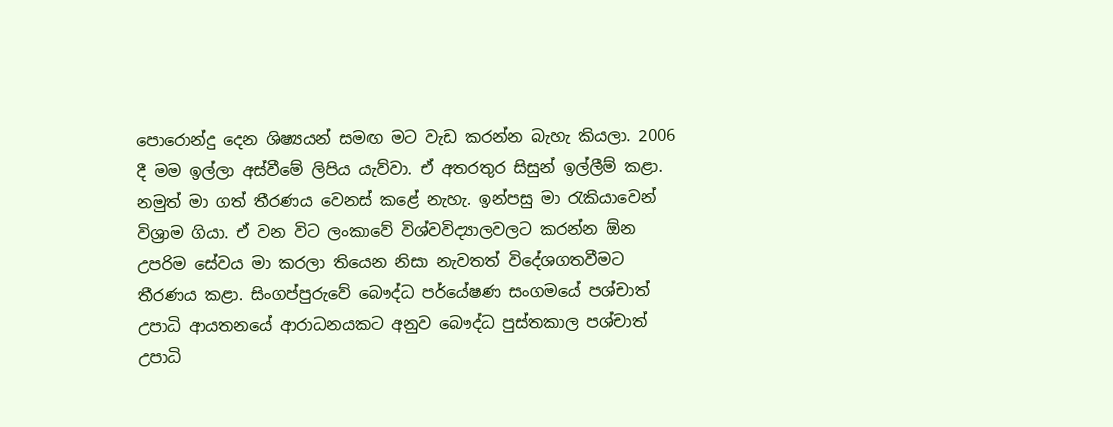පොරොන්දු දෙන ශිෂ්‍යයන් සමඟ මට වැඩ කරන්න බැහැ කියලා. 2006 දී මම ඉල්ලා අස්වීමේ ලිපිය යැව්වා. ඒ අතරතුර සිසුන් ඉල්ලීම් කළා. නමුත් මා ගත් තීරණය වෙනස් කළේ නැහැ. ඉන්පසු මා රැකියාවෙන් විශ්‍රාම ගියා. ඒ වන විට ලංකාවේ විශ්වවිද්‍යාලවලට කරන්න ඕන උපරිම සේවය මා කරලා තියෙන නිසා නැවතත් විදේශගතවීමට තීරණය කළා. සිංගප්පුරුවේ බෞද්ධ පර්යේෂණ සංගමයේ පශ්චාත් උපාධි ආයතනයේ ආරාධනයකට අනුව බෞද්ධ පුස්තකාල පශ්චාත් උපාධි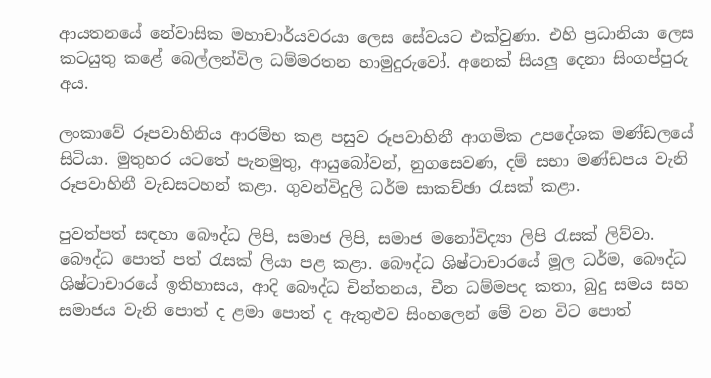ආයතනයේ නේවාසික මහාචාර්යවරයා ලෙස සේවයට එක්වුණා. එහි ප්‍රධානියා ලෙස කටයුතු කළේ බෙල්ලන්විල ධම්මරතන හාමුදුරුවෝ. අනෙක් සියලු දෙනා සිංගප්පුරු අය.

ලංකාවේ රූපවාහිනිය ආරම්භ කළ පසුව රූපවාහිනී ආගමික උපදේශක මණ්ඩලයේ සිටියා. මුතුහර යටතේ පැනමුතු, ආයුබෝවන්, නුගසෙවණ, දම් සභා මණ්ඩපය වැනි රූපවාහිනී වැඩසටහන් කළා. ගුවන්විදුලි ධර්ම සාකච්ඡා රැසක් කළා.

පුවත්පත් සඳහා බෞද්ධ ලිපි, සමාජ ලිපි, සමාජ මනෝවිද්‍යා ලිපි රැසක් ලිව්වා. බෞද්ධ පොත් පත් රැසක් ලියා පළ කළා. බෞද්ධ ශිෂ්ටාචාරයේ මූල ධර්ම, බෞද්ධ ශිෂ්ටාචාරයේ ඉතිහාසය, ආදි බෞද්ධ චින්තනය, චීන ධම්මපද කතා, බුදු සමය සහ සමාජය වැනි පොත් ද ළමා පොත් ද ඇතුළුව සිංහලෙන් මේ වන විට පොත්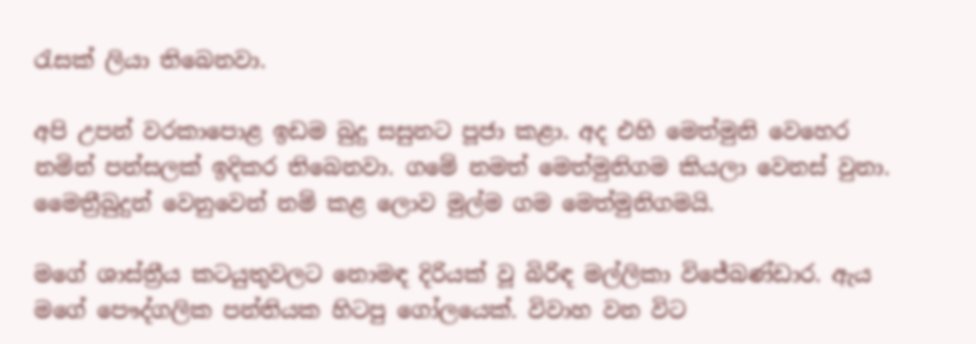රැසක් ලියා තිබෙනවා.

අපි උපන් වරකාපොළ ඉඩම බුදු සසුනට පූජා කළා. අද එහි මෙත්මුනි වෙහෙර නමින් පන්සලක් ඉදිකර තිබෙනවා. ගමේ නමත් මෙත්මුනිගම කියලා වෙනස් වුනා. මෛත්‍රීබුදුන් වෙනුවෙන් නම් කළ ලොව මුල්ම ගම මෙත්මුනිගමයි.

මගේ ශාස්ත්‍රීය කටයුතුවලට නොමඳ දිරියක් වූ බිරිඳ මල්ලිකා විජේබණ්ඩාර. ඇය මගේ පෞද්ගලික පන්තියක හිටපු ගෝලයෙක්. විවාහ වන විට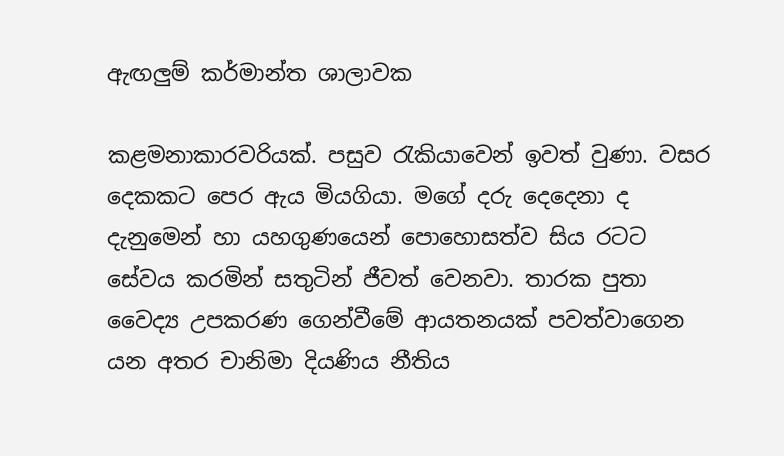ඇඟලුම් කර්මාන්ත ශාලාවක

කළමනාකාරවරියක්. පසුව රැකියාවෙන් ඉවත් වුණා. වසර දෙකකට පෙර ඇය මියගියා. මගේ දරු දෙදෙනා ද දැනුමෙන් හා යහගුණයෙන් පොහොසත්ව සිය රටට සේවය කරමින් සතුටින් ජීවත් වෙනවා. තාරක පුතා වෛද්‍ය උපකරණ ගෙන්වීමේ ආයතනයක් පවත්වාගෙන යන අතර චානිමා දියණිය නීතිය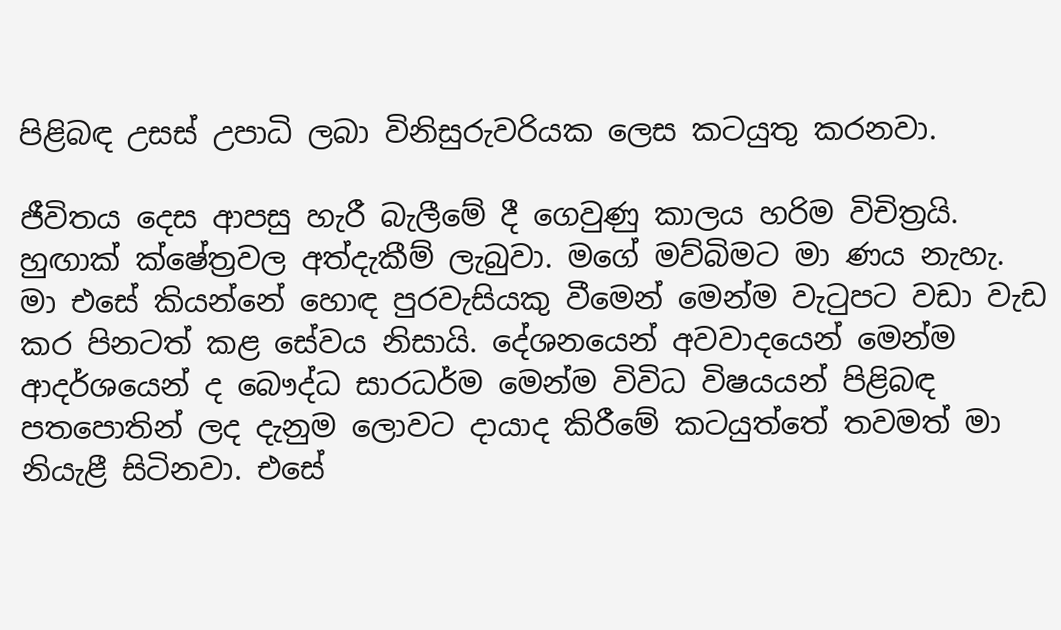පිළිබඳ උසස් උපාධි ලබා විනිසුරුවරියක ලෙස කටයුතු කරනවා.

ජීවිතය දෙස ආපසු හැරී බැලීමේ දී ගෙවුණු කාලය හරිම විචිත්‍රයි. හුඟාක් ක්ෂේත්‍රවල අත්දැකීම් ලැබුවා. මගේ මව්බිමට මා ණය නැහැ. මා එසේ කියන්නේ හොඳ පුරවැසියකු වීමෙන් මෙන්ම වැටුපට වඩා වැඩ කර පිනටත් කළ සේවය නිසායි. දේශනයෙන් අවවාදයෙන් මෙන්ම ආදර්ශයෙන් ද බෞද්ධ සාරධර්ම මෙන්ම විවිධ විෂයයන් පිළිබඳ පතපොතින් ලද දැනුම ලොවට දායාද කිරීමේ කටයුත්තේ තවමත් මා නියැළී සිටිනවා. එසේ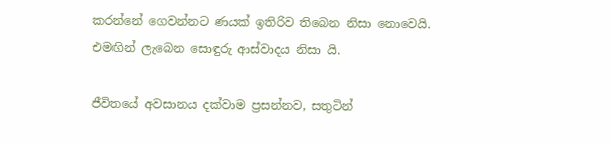කරන්නේ ගෙවන්නට ණයක් ඉතිරිව තිබෙන නිසා නොවෙයි. එමඟින් ලැබෙන සොඳුරු ආස්වාදය නිසා යි.

ජීවිතයේ අවසානය දක්වාම ප්‍රසන්නව, සතුටින්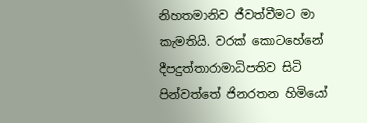නිහතමානිව ජීවත්වීමට මා කැමතියි. වරක් කොටහේනේ දීපදුත්තාරාමාධිපතිව සිටි පින්වත්තේ ජිනරතන හිමියෝ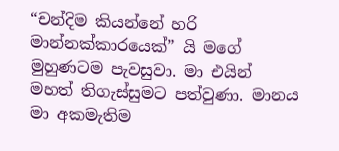“චන්දිම කියන්නේ හරි මාන්නක්කාරයෙක්” යි මගේ මුහුණටම පැවසුවා. මා එයින් මහත් තිගැස්සුමට පත්වුණා. මානය මා අකමැතිම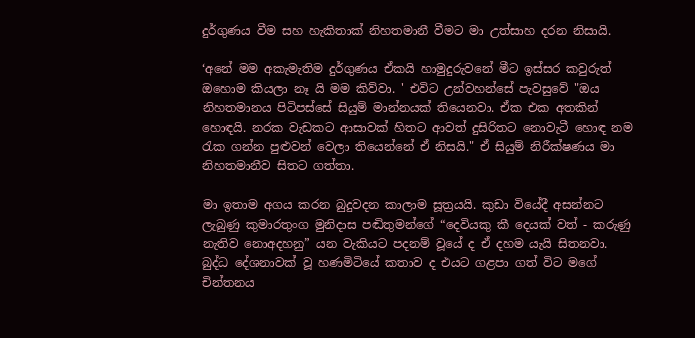දුර්ගුණය වීම සහ හැකිතාක් නිහතමානී වීමට මා උත්සාහ දරන නිසායි.

‘අනේ මම අකැමැතිම දුර්ගුණය ඒකයි හාමුදුරුවනේ මීට ඉස්සර කවුරුත් ඔහොම කියලා නෑ යි මම කිව්වා. ' එවිට උන්වහන්සේ පැවසුවේ "ඔය නිහතමානය පිටිපස්සේ සියුම් මාන්නයක් තියෙනවා. ඒක එක අතකින් හොඳයි. නරක වැඩකට ආසාවක් හිතට ආවත් දුසිරිතට නොවැටී හොඳ නම රැක ගන්න පුළුවන් වෙලා තියෙන්නේ ඒ නිසයි." ඒ සියුම් නිරීක්ෂණය මා නිහතමානීව සිතට ගත්තා.

මා ඉතාම අගය කරන බුදුවදන කාලාම සූත්‍රයයි. කුඩා වියේදී අසන්නට ලැබුණු කුමාරතුංග මුනිදාස පඬිතුමන්ගේ “දෙවියකු කී දෙයක් වත් - කරුණු නැතිව නොඅදහනු” යන වැකියට පදනම් වූයේ ද ඒ දහම යැයි සිතනවා. බුද්ධ දේශනාවක් වූ හණමිටියේ කතාව ද එයට ගළපා ගත් විට මගේ චින්තනය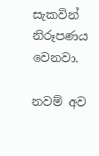සැකවින් නිරූපණය වෙනවා.

නවම් අව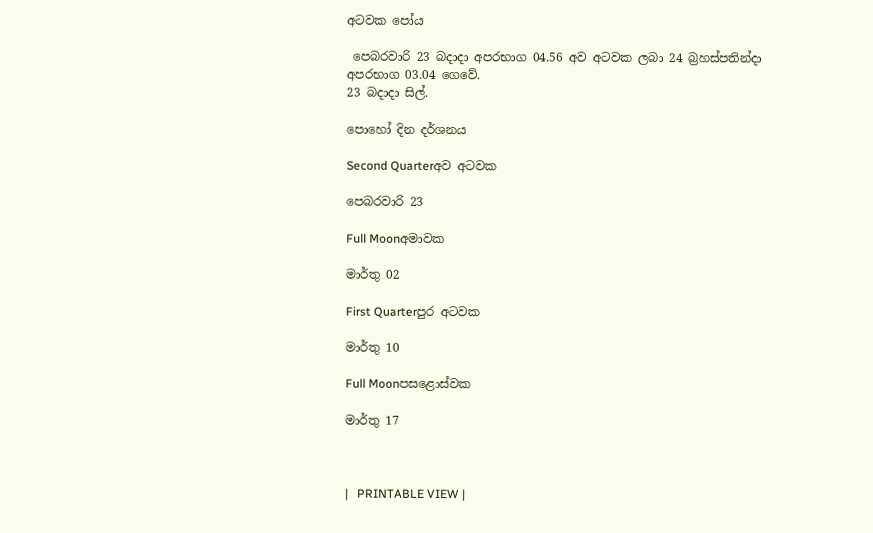අටවක පෝය

 පෙබරවාරි 23 බදාදා අපරභාග 04.56 අව අටවක ලබා 24 බ්‍රහස්පතින්දා අපරභාග 03.04 ගෙවේ.
23 බදාදා සිල්.

පොහෝ දින දර්ශනය

Second Quarterඅව අටවක

පෙබරවාරි 23

Full Moonඅමාවක

මාර්තු 02

First Quarterපුර අටවක

මාර්තු 10

Full Moonපසළොස්වක

මාර්තු 17



|   PRINTABLE VIEW |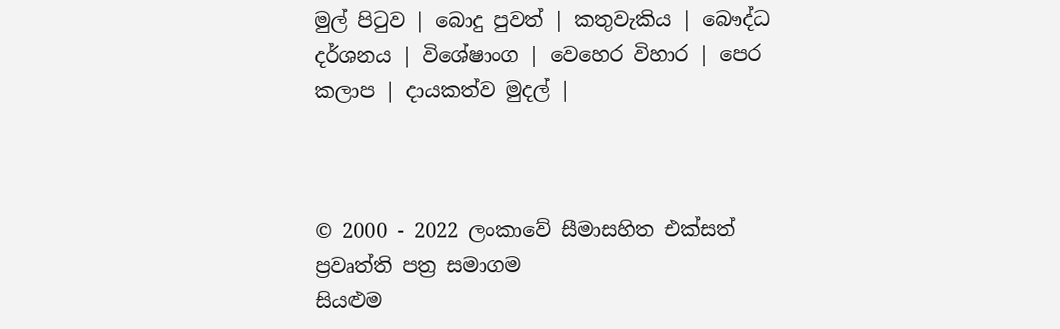මුල් පිටුව | බොදු පුවත් | කතුවැකිය | බෞද්ධ දර්ශනය | විශේෂාංග | වෙහෙර විහාර | පෙර කලාප | දායකත්ව මුදල් |



© 2000 - 2022 ලංකාවේ සීමාසහිත එක්සත් ප්‍රවෘත්ති පත්‍ර සමාගම
සියළුම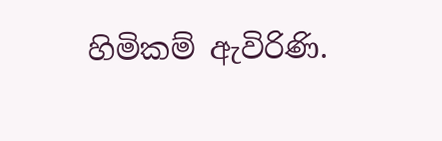හිමිකම් ඇවිරිණි.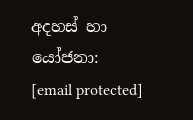අදහස් හා යෝජනා: [email protected]